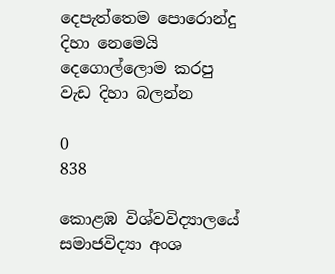දෙපැත්තෙම පොරොන්දු දිහා නෙමෙයි දෙගොල්ලොම කරපු වැඩ දිහා බලන්න

0
838

කොළඹ විශ්වවිද්‍යාලයේ සමාජවිද්‍යා අංශ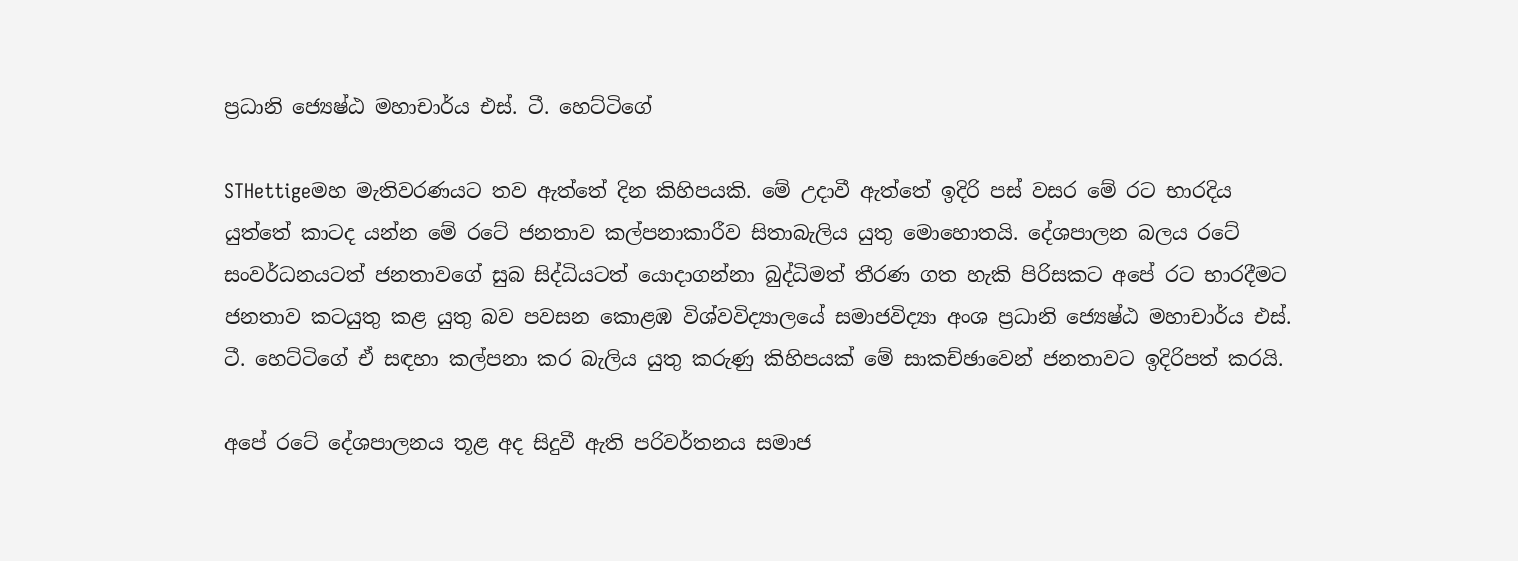ප්‍රධානි ජ්‍යෙෂ්ඨ මහාචාර්ය එස්‌. ටී. හෙට්‌ටිගේ

STHettigeමහ මැතිවරණයට තව ඇත්තේ දින කිහිපයකි. මේ උදාවී ඇත්තේ ඉදිරි පස්‌ වසර මේ රට භාරදිය යුත්තේ කාටද යන්න මේ රටේ ජනතාව කල්පනාකාරීව සිතාබැලිය යුතු මොහොතයි. දේශපාලන බලය රටේ සංවර්ධනයටත් ජනතාවගේ සුබ සිද්ධියටත් යොදාගන්නා බුද්ධිමත් තීරණ ගත හැකි පිරිසකට අපේ රට භාරදීමට ජනතාව කටයුතු කළ යුතු බව පවසන කොළඹ විශ්වවිද්‍යාලයේ සමාජවිද්‍යා අංශ ප්‍රධානි ජ්‍යෙෂ්ඨ මහාචාර්ය එස්‌. ටී. හෙට්‌ටිගේ ඒ සඳහා කල්පනා කර බැලිය යුතු කරුණු කිහිපයක්‌ මේ සාකච්ඡාවෙන් ජනතාවට ඉදිරිපත් කරයි.

අපේ රටේ දේශපාලනය තූළ අද සිදුවී ඇති පරිවර්තනය සමාජ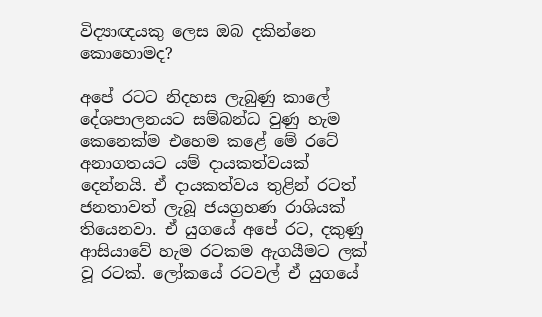විද්‍යාඥයකු ලෙස ඔබ දකින්නෙ කොහොමද?

අපේ රටට නිදහස ලැබුණු කාලේ දේශපාලනයට සම්බන්ධ වුණු හැම කෙනෙක්‌ම එහෙම කළේ මේ රටේ අනාගතයට යම් දායකත්වයක්‌ දෙන්නයි. ඒ දායකත්වය තුළින් රටත් ජනතාවත් ලැබූ ජයග්‍රහණ රාශියක්‌ තියෙනවා. ඒ යුගයේ අපේ රට, දකුණු ආසියාවේ හැම රටකම ඇගයීමට ලක්‌ වූ රටක්‌. ලෝකයේ රටවල් ඒ යුගයේ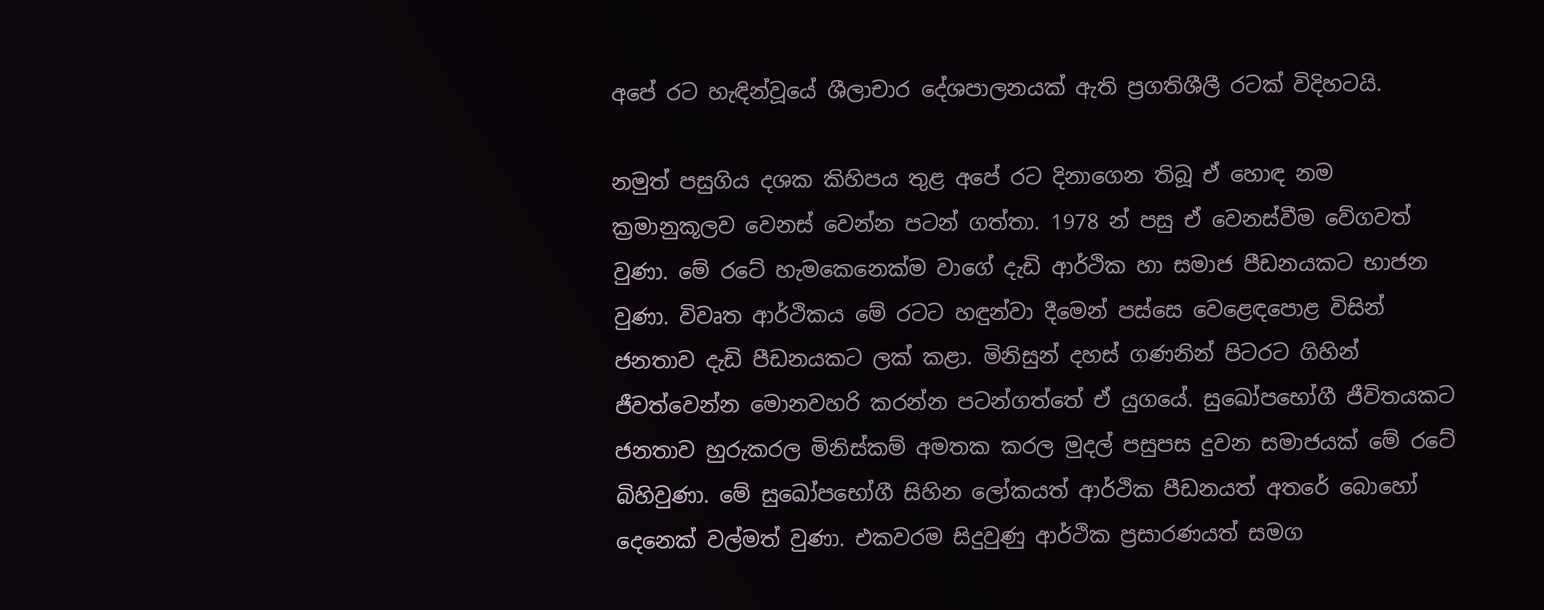අපේ රට හැඳින්වූයේ ශීලාචාර දේශපාලනයක්‌ ඇති ප්‍රගතිශීලී රටක්‌ විදිහටයි.

නමුත් පසුගිය දශක කිහිපය තුළ අපේ රට දිනාගෙන තිබූ ඒ හොඳ නම ක්‍රමානුකූලව වෙනස්‌ වෙන්න පටන් ගත්තා. 1978 න් පසු ඒ වෙනස්‌වීම වේගවත් වුණා. මේ රටේ හැමකෙනෙක්‌ම වාගේ දැඩි ආර්ථික හා සමාජ පීඩනයකට භාජන වුණා. විවෘත ආර්ථිකය මේ රටට හඳුන්වා දීමෙන් පස්‌සෙ වෙළෙඳපොළ විසින් ජනතාව දැඩි පීඩනයකට ලක්‌ කළා. මිනිසුන් දහස්‌ ගණනින් පිටරට ගිහින් ජීවත්වෙන්න මොනවහරි කරන්න පටන්ගත්තේ ඒ යුගයේ. සුඛෝපභෝගී ජීවිතයකට ජනතාව හුරුකරල මිනිස්‌කම් අමතක කරල මුදල් පසුපස දුවන සමාජයක්‌ මේ රටේ බිහිවුණා. මේ සුඛෝපභෝගී සිහින ලෝකයත් ආර්ථික පීඩනයත් අතරේ බොහෝ දෙනෙක්‌ වල්මත් වුණා. එකවරම සිදුවුණු ආර්ථික ප්‍රසාරණයත් සමග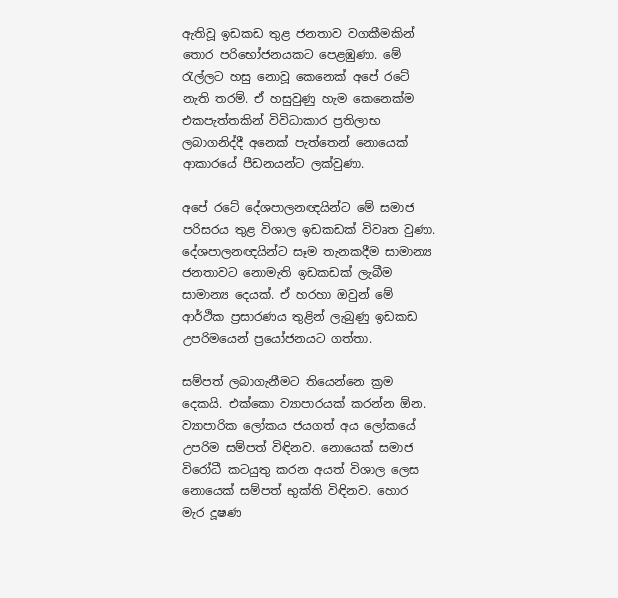ඇතිවූ ඉඩකඩ තුළ ජනතාව වගකීමකින් තොර පරිභෝජනයකට පෙළඹුණා. මේ රැල්ලට හසු නොවූ කෙනෙක්‌ අපේ රටේ නැති තරම්. ඒ හසුවුණු හැම කෙනෙක්‌ම එකපැත්තකින් විවිධාකාර ප්‍රතිලාභ ලබාගනිද්දී අනෙක්‌ පැත්තෙන් නොයෙක්‌ ආකාරයේ පීඩනයන්ට ලක්‌වුණා.

අපේ රටේ දේශපාලනඥයින්ට මේ සමාජ පරිසරය තුළ විශාල ඉඩකඩක්‌ විවෘත වුණා. දේශපාලනඥයින්ට සෑම තැනකදීම සාමාන්‍ය ජනතාවට නොමැති ඉඩකඩක්‌ ලැබීම සාමාන්‍ය දෙයක්‌. ඒ හරහා ඔවුන් මේ ආර්ථික ප්‍රසාරණය තුළින් ලැබුණු ඉඩකඩ උපරිමයෙන් ප්‍රයෝජනයට ගත්තා.

සම්පත් ලබාගැනීමට තියෙන්නෙ ක්‍රම දෙකයි. එක්‌කො ව්‍යාපාරයක්‌ කරන්න ඕන. ව්‍යාපාරික ලෝකය ජයගත් අය ලෝකයේ උපරිම සම්පත් විඳිනව. නොයෙක්‌ සමාජ විරෝධී කටයුතු කරන අයත් විශාල ලෙස නොයෙක්‌ සම්පත් භුක්‌ති විඳිනව. හොර මැර දූෂණ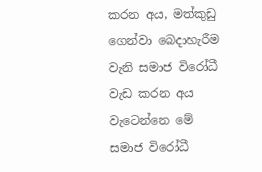කරන අය, මත්කුඩු ගෙන්වා බෙදාහැරීම වැනි සමාජ විරෝධී වැඩ කරන අය වැටෙන්නෙ මේ සමාජ විරෝධී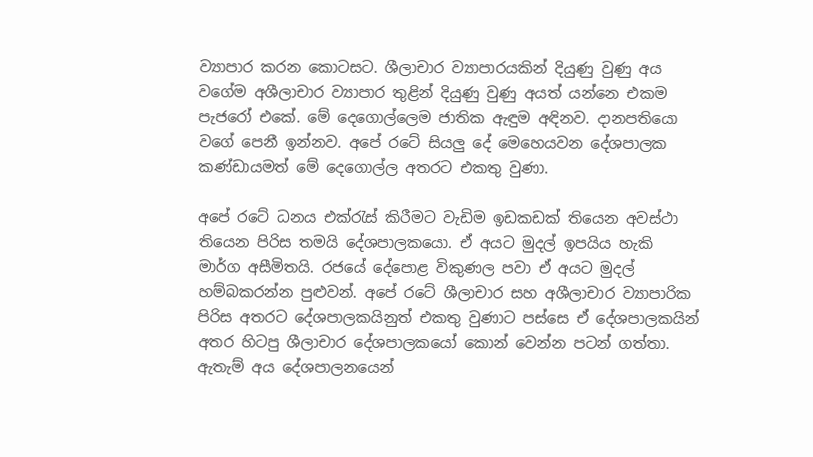ව්‍යාපාර කරන කොටසට. ශීලාචාර ව්‍යාපාරයකින් දියුණු වුණු අය වගේම අශීලාචාර ව්‍යාපාර තුළින් දියුණු වුණු අයත් යන්නෙ එකම පැජරෝ එකේ. මේ දෙගොල්ලෙම ජාතික ඇඳුම අඳිනව. දානපතියො වගේ පෙනී ඉන්නව. අපේ රටේ සියලු දේ මෙහෙයවන දේශපාලක කණ්‌ඩායමත් මේ දෙගොල්ල අතරට එකතු වුණා.

අපේ රටේ ධනය එක්‌රැස්‌ කිරීමට වැඩිම ඉඩකඩක්‌ තියෙන අවස්‌ථා තියෙන පිරිස තමයි දේශපාලකයො. ඒ අයට මුදල් ඉපයිය හැකි මාර්ග අසීමිතයි. රජයේ දේපොළ විකුණල පවා ඒ අයට මුදල් හම්බකරන්න පුළුවන්. අපේ රටේ ශීලාචාර සහ අශීලාචාර ව්‍යාපාරික පිරිස අතරට දේශපාලකයිනුත් එකතු වුණාට පස්‌සෙ ඒ දේශපාලකයින් අතර හිටපු ශීලාචාර දේශපාලකයෝ කොන් වෙන්න පටන් ගත්තා. ඇතැම් අය දේශපාලනයෙන්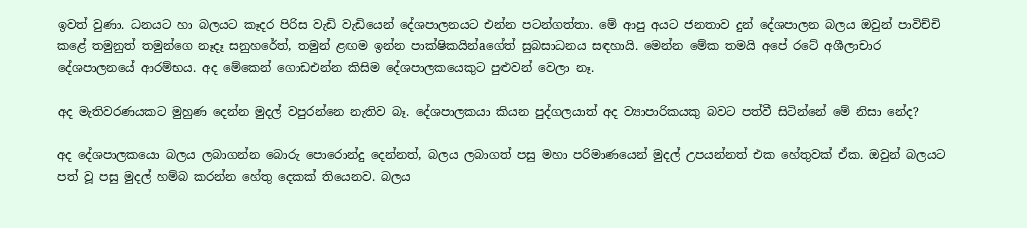ඉවත් වුණා. ධනයට හා බලයට කෑදර පිරිස වැඩි වැඩියෙන් දේශපාලනයට එන්න පටන්ගත්තා. මේ ආපු අයට ජනතාව දුන් දේශපාලන බලය ඔවුන් පාවිච්චි කළේ තමුනුත් තමුන්ගෙ නෑදෑ සනුහරේත්, තමුන් ළඟම ඉන්න පාක්‌ෂිකයින්aගේත් සුබසාධනය සඳහායි. මෙන්න මේක තමයි අපේ රටේ අශීලාචාර දේශපාලනයේ ආරම්භය. අද මේකෙන් ගොඩඑන්න කිසිම දේශපාලකයෙකුට පුළුවන් වෙලා නෑ.

අද මැතිවරණයකට මුහුණ දෙන්න මුදල් වපුරන්නෙ නැතිව බෑ. දේශපාලකයා කියන පුද්ගලයාත් අද ව්‍යාපාරිකයකු බවට පත්වී සිටින්නේ මේ නිසා නේද?

අද දේශපාලකයො බලය ලබාගන්න බොරු පොරොන්දු දෙන්නත්, බලය ලබාගත් පසු මහා පරිමාණයෙන් මුදල් උපයන්නත් එක හේතුවක්‌ ඒක. ඔවුන් බලයට පත් වූ පසු මුදල් හම්බ කරන්න හේතු දෙකක්‌ තියෙනව. බලය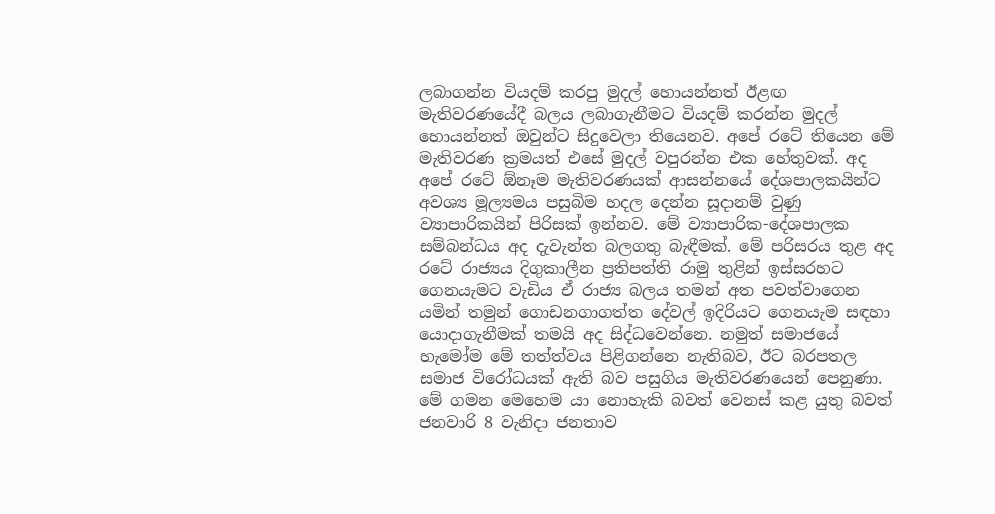ලබාගන්න වියදම් කරපු මුදල් හොයන්නත් ඊළඟ මැතිවරණයේදී බලය ලබාගැනීමට වියදම් කරන්න මුදල් හොයන්නත් ඔවුන්ට සිදුවෙලා තියෙනව. අපේ රටේ තියෙන මේ මැතිවරණ ක්‍රමයත් එසේ මුදල් වපුරන්න එක හේතුවක්‌. අද අපේ රටේ ඕනෑම මැතිවරණයක්‌ ආසන්නයේ දේශපාලකයින්ට අවශ්‍ය මූල්‍යමය පසුබිම හදල දෙන්න සූදානම් වුණු ව්‍යාපාරිකයින් පිරිසක්‌ ඉන්නව. මේ ව්‍යාපාරික-දේශපාලක සම්බන්ධය අද දැවැන්ත බලගතු බැඳීමක්‌. මේ පරිසරය තුළ අද රටේ රාජ්‍යය දිගුකාලීන ප්‍රතිපත්ති රාමු තුළින් ඉස්‌සරහට ගෙනයැමට වැඩිය ඒ රාජ්‍ය බලය තමන් අත පවත්වාගෙන යමින් තමුන් ගොඩනගාගත්ත දේවල් ඉදිරියට ගෙනයැම සඳහා යොදාගැනීමක්‌ තමයි අද සිද්ධවෙන්නෙ. නමුත් සමාජයේ හැමෝම මේ තත්ත්වය පිළිගන්නෙ නැතිබව, ඊට බරපතල සමාජ විරෝධයක්‌ ඇති බව පසුගිය මැතිවරණයෙන් පෙනුණා. මේ ගමන මෙහෙම යා නොහැකි බවත් වෙනස්‌ කළ යුතු බවත් ජනවාරි 8 වැනිදා ජනතාව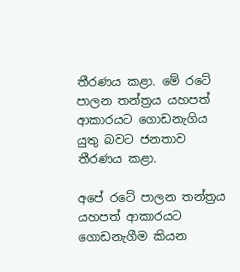තීරණය කළා. මේ රටේ පාලන තන්ත්‍රය යහපත් ආකාරයට ගොඩනැගිය යුතු බවට ජනතාව තීරණය කළා.

අපේ රටේ පාලන තන්ත්‍රය යහපත් ආකාරයට ගොඩනැගීම කියන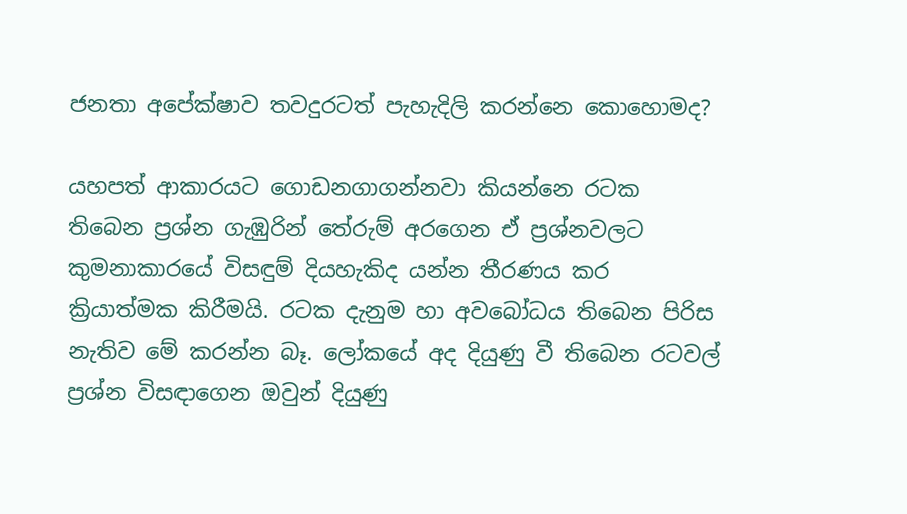ජනතා අපේක්‌ෂාව තවදුරටත් පැහැදිලි කරන්නෙ කොහොමද?

යහපත් ආකාරයට ගොඩනගාගන්නවා කියන්නෙ රටක තිබෙන ප්‍රශ්න ගැඹුරින් තේරුම් අරගෙන ඒ ප්‍රශ්නවලට කුමනාකාරයේ විසඳුම් දියහැකිද යන්න තීරණය කර ක්‍රියාත්මක කිරීමයි. රටක දැනුම හා අවබෝධය තිබෙන පිරිස නැතිව මේ කරන්න බෑ. ලෝකයේ අද දියුණු වී තිබෙන රටවල් ප්‍රශ්න විසඳාගෙන ඔවුන් දියුණු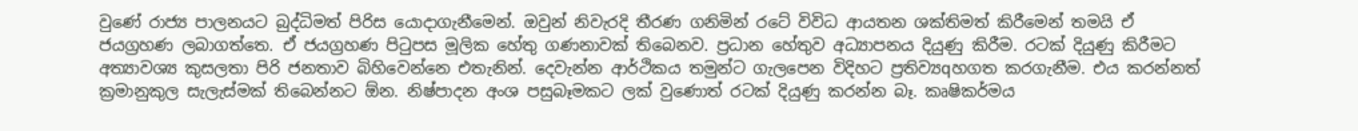වුණේ රාජ්‍ය පාලනයට බුද්ධිමත් පිරිස යොදාගැනීමෙන්. ඔවුන් නිවැරදි තීරණ ගනිමින් රටේ විවිධ ආයතන ශක්‌තිමත් කිරීමෙන් තමයි ඒ ජයග්‍රහණ ලබාගත්තෙ. ඒ ජයග්‍රහණ පිටුපස මූලික හේතු ගණනාවක්‌ තිබෙනව. ප්‍රධාන හේතුව අධ්‍යාපනය දියුණු කිරීම. රටක්‌ දියුණු කිරීමට අත්‍යාවශ්‍ය කුසලතා පිරි ජනතාව බිහිවෙන්නෙ එතැනින්. දෙවැන්න ආර්ථිකය තමුන්ට ගැලපෙන විදිහට ප්‍රතිව්‍යqහගත කරගැනීම. එය කරන්නත් ක්‍රමානුකුල සැලැස්‌මක්‌ තිබෙන්නට ඕන. නිෂ්පාදන අංශ පසුබෑමකට ලක්‌ වුණොත් රටක්‌ දියුණු කරන්න බෑ. කෘෂිකර්මය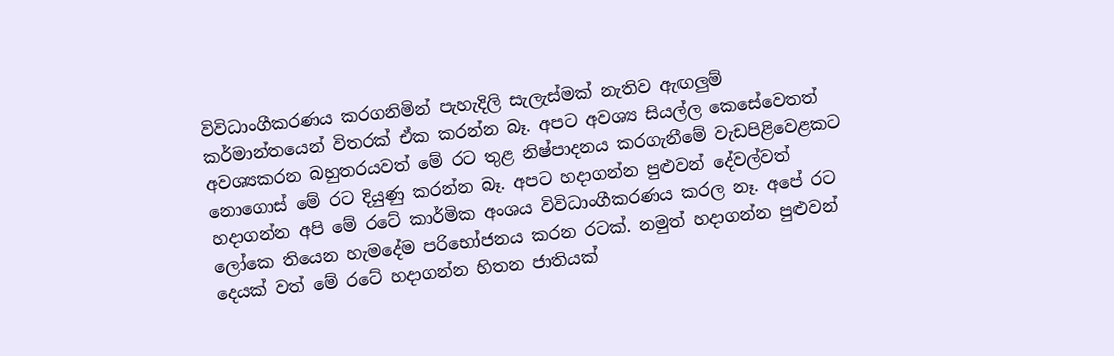විවිධාංගීකරණය කරගනිමින් පැහැදිලි සැලැස්‌මක්‌ නැතිව ඇඟලුම් කර්මාන්තයෙන් විතරක්‌ ඒක කරන්න බෑ. අපට අවශ්‍ය සියල්ල කෙසේවෙතත් අවශ්‍යකරන බහුතරයවත් මේ රට තුළ නිෂ්පාදනය කරගැනීමේ වැඩපිළිවෙළකට නොගොස්‌ මේ රට දියුණු කරන්න බෑ. අපට හදාගන්න පුළුවන් දේවල්වත් හදාගන්න අපි මේ රටේ කාර්මික අංශය විවිධාංගීකරණය කරල නෑ. අපේ රට ලෝකෙ තියෙන හැමදේම පරිභෝජනය කරන රටක්‌. නමුත් හදාගන්න පුළුවන් දෙයක්‌ වත් මේ රටේ හදාගන්න හිතන ජාතියක්‌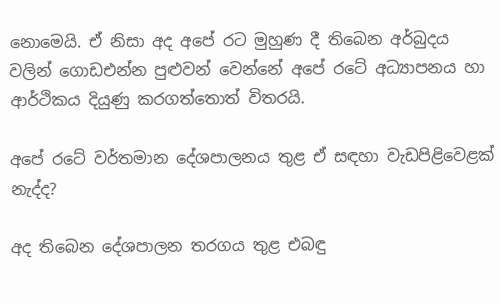නොමෙයි. ඒ නිසා අද අපේ රට මුහුණ දී තිබෙන අර්බුදය වලින් ගොඩඑන්න පුළුවන් වෙන්නේ අපේ රටේ අධ්‍යාපනය හා ආර්ථිකය දියුණු කරගත්තොත් විතරයි.

අපේ රටේ වර්තමාන දේශපාලනය තුළ ඒ සඳහා වැඩපිළිවෙළක්‌ නැද්ද?

අද තිබෙන දේශපාලන තරගය තුළ එබඳු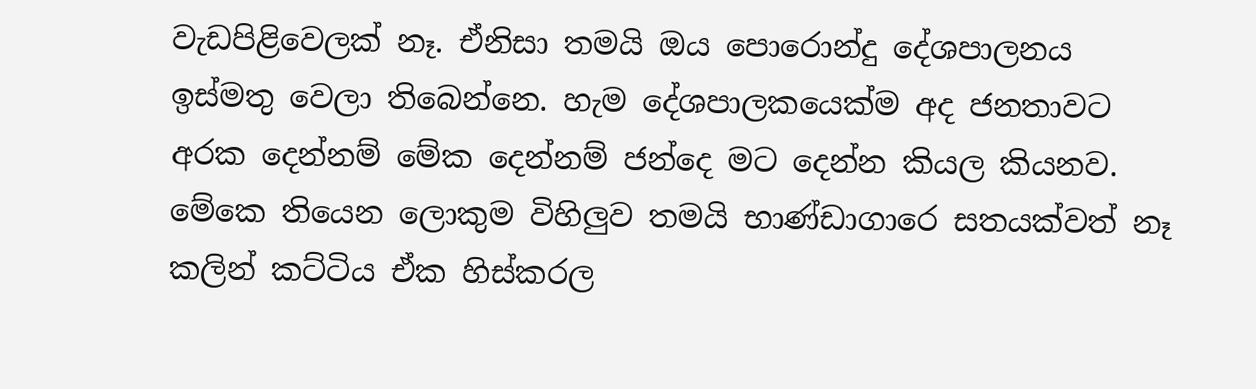වැඩපිළිවෙලක්‌ නෑ. ඒනිසා තමයි ඔය පොරොන්දු දේශපාලනය ඉස්‌මතු වෙලා තිබෙන්නෙ. හැම දේශපාලකයෙක්‌ම අද ජනතාවට අරක දෙන්නම් මේක දෙන්නම් ජන්දෙ මට දෙන්න කියල කියනව. මේකෙ තියෙන ලොකුම විහිලුව තමයි භාණ්‌ඩාගාරෙ සතයක්‌වත් නෑ කලින් කට්‌ටිය ඒක හිස්‌කරල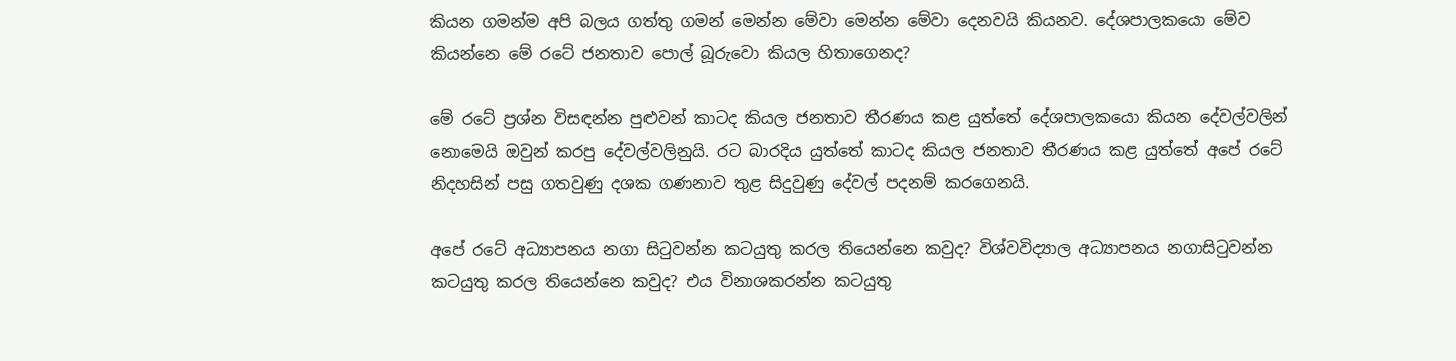කියන ගමන්ම අපි බලය ගත්තු ගමන් මෙන්න මේවා මෙන්න මේවා දෙනවයි කියනව. දේශපාලකයො මේව කියන්නෙ මේ රටේ ජනතාව පොල් බූරුවො කියල හිතාගෙනද?

මේ රටේ ප්‍රශ්න විසඳන්න පුළුවන් කාටද කියල ජනතාව තීරණය කළ යුත්තේ දේශපාලකයො කියන දේවල්වලින් නොමෙයි ඔවුන් කරපු දේවල්වලිනුයි. රට බාරදිය යුත්තේ කාටද කියල ජනතාව තීරණය කළ යුත්තේ අපේ රටේ නිදහසින් පසු ගතවුණු දශක ගණනාව තුළ සිදුවුණු දේවල් පදනම් කරගෙනයි.

අපේ රටේ අධ්‍යාපනය නගා සිටුවන්න කටයුතු කරල තියෙන්නෙ කවුද? විශ්වවිද්‍යාල අධ්‍යාපනය නගාසිටුවන්න කටයුතු කරල තියෙන්නෙ කවුද? එය විනාශකරන්න කටයුතු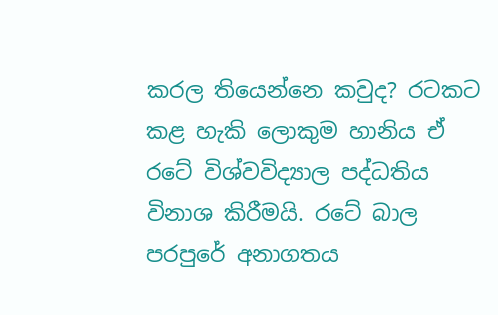කරල තියෙන්නෙ කවුද? රටකට කළ හැකි ලොකුම හානිය ඒ රටේ විශ්වවිද්‍යාල පද්ධතිය විනාශ කිරීමයි. රටේ බාල පරපුරේ අනාගතය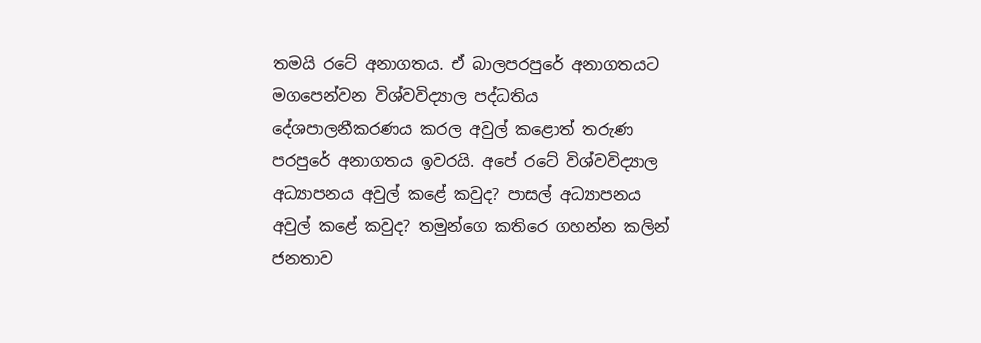තමයි රටේ අනාගතය. ඒ බාලපරපුරේ අනාගතයට මගපෙන්වන විශ්වවිද්‍යාල පද්ධතිය දේශපාලනීකරණය කරල අවුල් කළොත් තරුණ පරපුරේ අනාගතය ඉවරයි. අපේ රටේ විශ්වවිද්‍යාල අධ්‍යාපනය අවුල් කළේ කවුද? පාසල් අධ්‍යාපනය අවුල් කළේ කවුද? තමුන්ගෙ කතිරෙ ගහන්න කලින් ජනතාව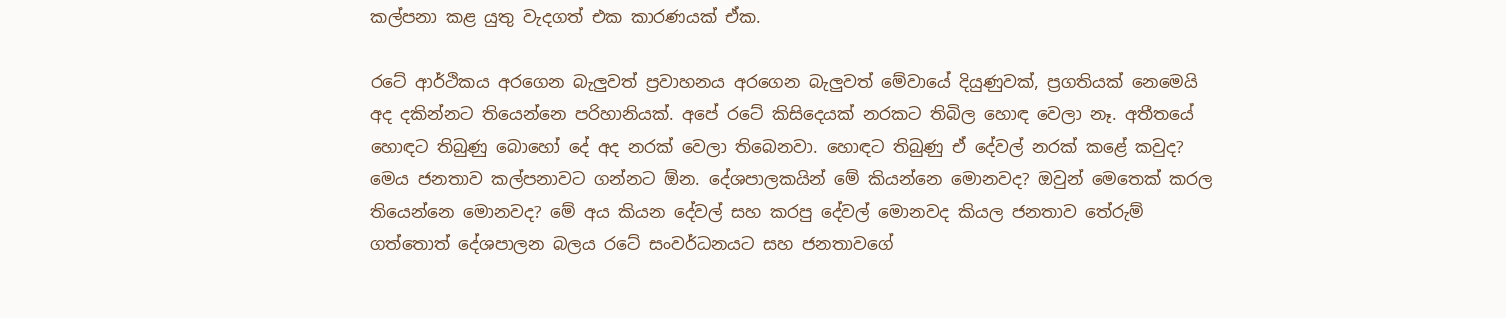කල්පනා කළ යුතු වැදගත් එක කාරණයක්‌ ඒක.

රටේ ආර්ථිකය අරගෙන බැලුවත් ප්‍රවාහනය අරගෙන බැලුවත් මේවායේ දියුණුවක්‌, ප්‍රගතියක්‌ නෙමෙයි අද දකින්නට තියෙන්නෙ පරිහානියක්‌. අපේ රටේ කිසිදෙයක්‌ නරකට තිබිල හොඳ වෙලා නෑ. අතීතයේ හොඳට තිබුණු බොහෝ දේ අද නරක්‌ වෙලා තිබෙනවා. හොඳට තිබුණු ඒ දේවල් නරක්‌ කළේ කවුද? මෙය ජනතාව කල්පනාවට ගන්නට ඕන. දේශපාලකයින් මේ කියන්නෙ මොනවද? ඔවුන් මෙතෙක්‌ කරල තියෙන්නෙ මොනවද? මේ අය කියන දේවල් සහ කරපු දේවල් මොනවද කියල ජනතාව තේරුම් ගත්තොත් දේශපාලන බලය රටේ සංවර්ධනයට සහ ජනතාවගේ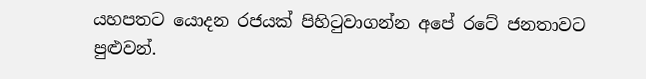යහපතට යොදන රජයක්‌ පිහිටුවාගන්න අපේ රටේ ජනතාවට පුළුවන්.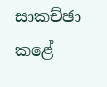සාකච්ඡා කළේ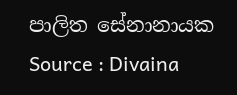පාලිත සේනානායක
Source : Divaina